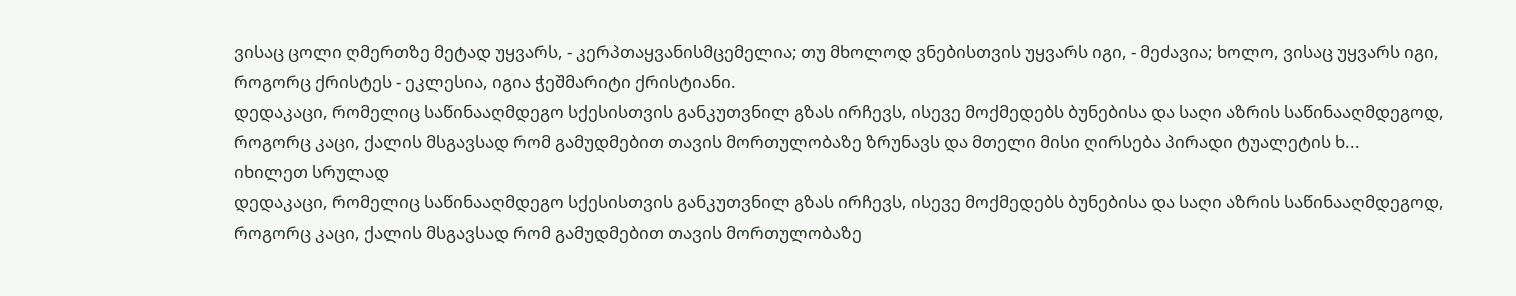ვისაც ცოლი ღმერთზე მეტად უყვარს, - კერპთაყვანისმცემელია; თუ მხოლოდ ვნებისთვის უყვარს იგი, - მეძავია; ხოლო, ვისაც უყვარს იგი, როგორც ქრისტეს - ეკლესია, იგია ჭეშმარიტი ქრისტიანი.
დედაკაცი, რომელიც საწინააღმდეგო სქესისთვის განკუთვნილ გზას ირჩევს, ისევე მოქმედებს ბუნებისა და საღი აზრის საწინააღმდეგოდ, როგორც კაცი, ქალის მსგავსად რომ გამუდმებით თავის მორთულობაზე ზრუნავს და მთელი მისი ღირსება პირადი ტუალეტის ხ...
იხილეთ სრულად
დედაკაცი, რომელიც საწინააღმდეგო სქესისთვის განკუთვნილ გზას ირჩევს, ისევე მოქმედებს ბუნებისა და საღი აზრის საწინააღმდეგოდ, როგორც კაცი, ქალის მსგავსად რომ გამუდმებით თავის მორთულობაზე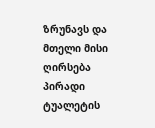ზრუნავს და მთელი მისი ღირსება პირადი ტუალეტის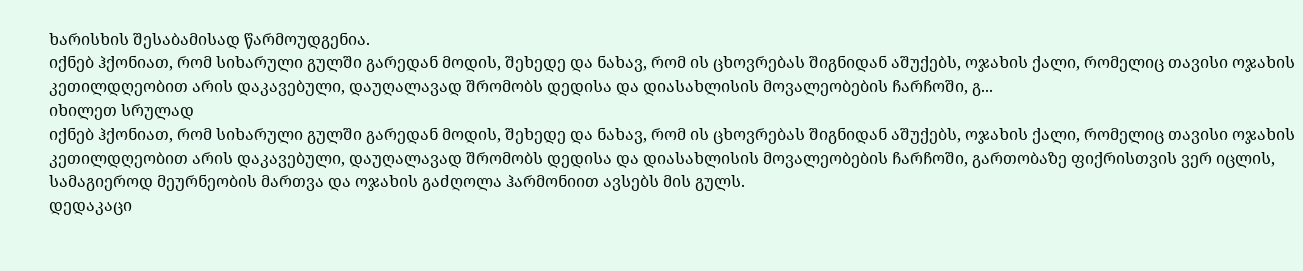ხარისხის შესაბამისად წარმოუდგენია.
იქნებ ჰქონიათ, რომ სიხარული გულში გარედან მოდის, შეხედე და ნახავ, რომ ის ცხოვრებას შიგნიდან აშუქებს, ოჯახის ქალი, რომელიც თავისი ოჯახის კეთილდღეობით არის დაკავებული, დაუღალავად შრომობს დედისა და დიასახლისის მოვალეობების ჩარჩოში, გ...
იხილეთ სრულად
იქნებ ჰქონიათ, რომ სიხარული გულში გარედან მოდის, შეხედე და ნახავ, რომ ის ცხოვრებას შიგნიდან აშუქებს, ოჯახის ქალი, რომელიც თავისი ოჯახის კეთილდღეობით არის დაკავებული, დაუღალავად შრომობს დედისა და დიასახლისის მოვალეობების ჩარჩოში, გართობაზე ფიქრისთვის ვერ იცლის, სამაგიეროდ მეურნეობის მართვა და ოჯახის გაძღოლა ჰარმონიით ავსებს მის გულს.
დედაკაცი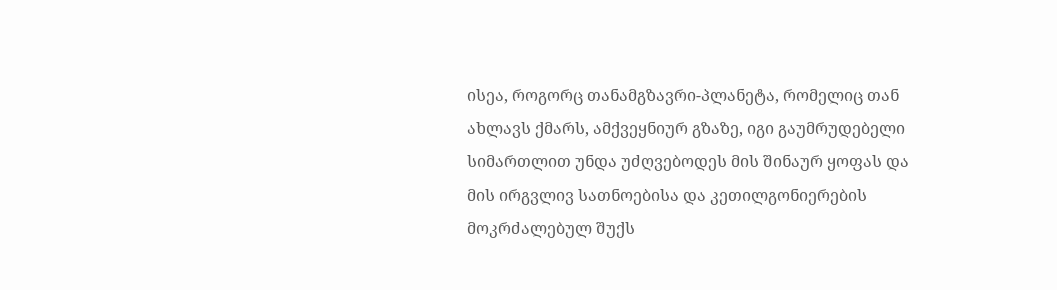ისეა, როგორც თანამგზავრი-პლანეტა, რომელიც თან ახლავს ქმარს, ამქვეყნიურ გზაზე, იგი გაუმრუდებელი სიმართლით უნდა უძღვებოდეს მის შინაურ ყოფას და მის ირგვლივ სათნოებისა და კეთილგონიერების მოკრძალებულ შუქს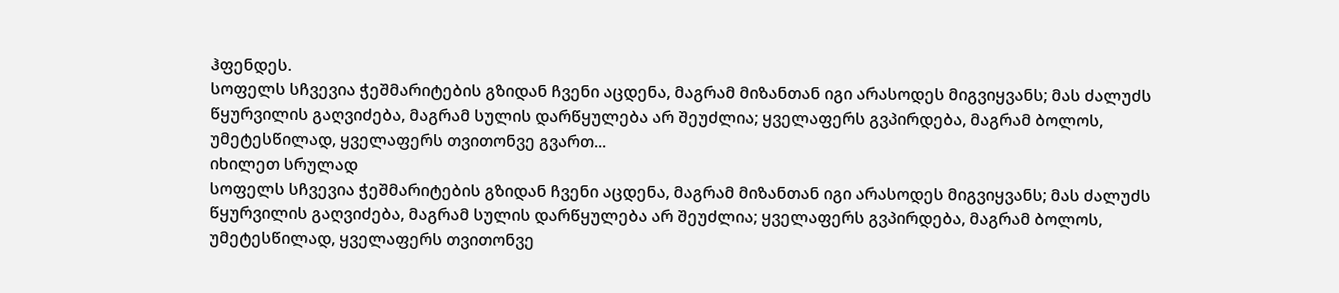ჰფენდეს.
სოფელს სჩვევია ჭეშმარიტების გზიდან ჩვენი აცდენა, მაგრამ მიზანთან იგი არასოდეს მიგვიყვანს; მას ძალუძს წყურვილის გაღვიძება, მაგრამ სულის დარწყულება არ შეუძლია; ყველაფერს გვპირდება, მაგრამ ბოლოს, უმეტესწილად, ყველაფერს თვითონვე გვართ...
იხილეთ სრულად
სოფელს სჩვევია ჭეშმარიტების გზიდან ჩვენი აცდენა, მაგრამ მიზანთან იგი არასოდეს მიგვიყვანს; მას ძალუძს წყურვილის გაღვიძება, მაგრამ სულის დარწყულება არ შეუძლია; ყველაფერს გვპირდება, მაგრამ ბოლოს, უმეტესწილად, ყველაფერს თვითონვე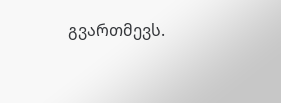გვართმევს.